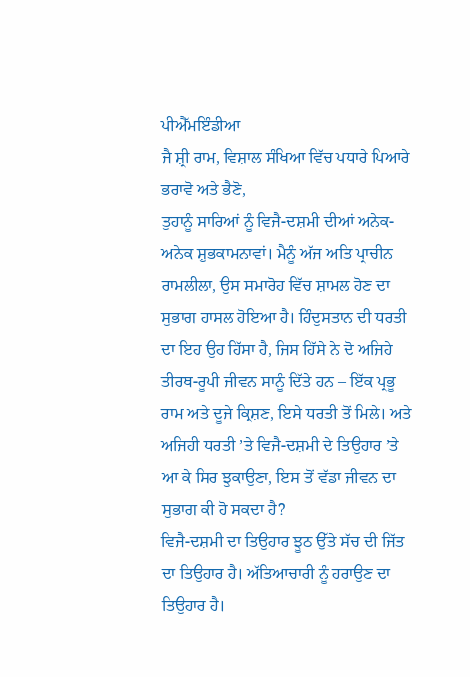ਪੀਐੱਮਇੰਡੀਆ
ਜੈ ਸ਼੍ਰੀ ਰਾਮ, ਵਿਸ਼ਾਲ ਸੰਖਿਆ ਵਿੱਚ ਪਧਾਰੇ ਪਿਆਰੇ ਭਰਾਵੋ ਅਤੇ ਭੈਣੋ,
ਤੁਹਾਨੂੰ ਸਾਰਿਆਂ ਨੂੰ ਵਿਜੈ-ਦਸ਼ਮੀ ਦੀਆਂ ਅਨੇਕ-ਅਨੇਕ ਸ਼ੁਭਕਾਮਨਾਵਾਂ। ਮੈਨੂੰ ਅੱਜ ਅਤਿ ਪ੍ਰਾਚੀਨ ਰਾਮਲੀਲਾ, ਉਸ ਸਮਾਰੋਹ ਵਿੱਚ ਸ਼ਾਮਲ ਹੋਣ ਦਾ ਸੁਭਾਗ ਹਾਸਲ ਹੋਇਆ ਹੈ। ਹਿੰਦੁਸਤਾਨ ਦੀ ਧਰਤੀ ਦਾ ਇਹ ਉਹ ਹਿੱਸਾ ਹੈ, ਜਿਸ ਹਿੱਸੇ ਨੇ ਦੋ ਅਜਿਹੇ ਤੀਰਥ-ਰੂਪੀ ਜੀਵਨ ਸਾਨੂੰ ਦਿੱਤੇ ਹਨ – ਇੱਕ ਪ੍ਰਭੂ ਰਾਮ ਅਤੇ ਦੂਜੇ ਕ੍ਰਿਸ਼ਣ, ਇਸੇ ਧਰਤੀ ਤੋਂ ਮਿਲੇ। ਅਤੇ ਅਜਿਹੀ ਧਰਤੀ ’ਤੇ ਵਿਜੈ-ਦਸ਼ਮੀ ਦੇ ਤਿਉਹਾਰ ’ਤੇ ਆ ਕੇ ਸਿਰ ਝੁਕਾਉਣਾ, ਇਸ ਤੋਂ ਵੱਡਾ ਜੀਵਨ ਦਾ ਸੁਭਾਗ ਕੀ ਹੋ ਸਕਦਾ ਹੈ?
ਵਿਜੈ-ਦਸ਼ਮੀ ਦਾ ਤਿਉਹਾਰ ਝੂਠ ਉੱਤੇ ਸੱਚ ਦੀ ਜਿੱਤ ਦਾ ਤਿਉਹਾਰ ਹੈ। ਅੱਤਿਆਚਾਰੀ ਨੂੰ ਹਰਾਉਣ ਦਾ ਤਿਉਹਾਰ ਹੈ।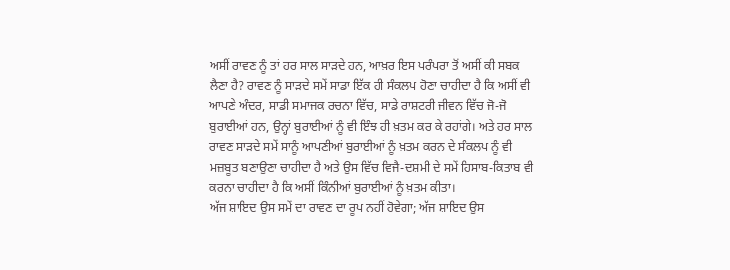ਅਸੀਂ ਰਾਵਣ ਨੂੰ ਤਾਂ ਹਰ ਸਾਲ ਸਾੜਦੇ ਹਨ, ਆਖ਼ਰ ਇਸ ਪਰੰਪਰਾ ਤੋਂ ਅਸੀਂ ਕੀ ਸਬਕ ਲੈਣਾ ਹੈ? ਰਾਵਣ ਨੂੰ ਸਾੜਦੇ ਸਮੇਂ ਸਾਡਾ ਇੱਕ ਹੀ ਸੰਕਲਪ ਹੋਣਾ ਚਾਹੀਦਾ ਹੈ ਕਿ ਅਸੀਂ ਵੀ ਆਪਣੇ ਅੰਦਰ, ਸਾਡੀ ਸਮਾਜਕ ਰਚਨਾ ਵਿੱਚ, ਸਾਡੇ ਰਾਸ਼ਟਰੀ ਜੀਵਨ ਵਿੱਚ ਜੋ-ਜੋ ਬੁਰਾਈਆਂ ਹਨ, ਉਨ੍ਹਾਂ ਬੁਰਾਈਆਂ ਨੂੰ ਵੀ ਇੰਝ ਹੀ ਖ਼ਤਮ ਕਰ ਕੇ ਰਹਾਂਗੇ। ਅਤੇ ਹਰ ਸਾਲ ਰਾਵਣ ਸਾੜਦੇ ਸਮੇਂ ਸਾਨੂੰ ਆਪਣੀਆਂ ਬੁਰਾਈਆਂ ਨੂੰ ਖ਼ਤਮ ਕਰਨ ਦੇ ਸੰਕਲਪ ਨੂੰ ਵੀ ਮਜ਼ਬੂਤ ਬਣਾਉਣਾ ਚਾਹੀਦਾ ਹੈ ਅਤੇ ਉਸ ਵਿੱਚ ਵਿਜੈ-ਦਸ਼ਮੀ ਦੇ ਸਮੇਂ ਹਿਸਾਬ-ਕਿਤਾਬ ਵੀ ਕਰਨਾ ਚਾਹੀਦਾ ਹੈ ਕਿ ਅਸੀਂ ਕਿੰਨੀਆਂ ਬੁਰਾਈਆਂ ਨੂੰ ਖ਼ਤਮ ਕੀਤਾ।
ਅੱਜ ਸ਼ਾਇਦ ਉਸ ਸਮੇਂ ਦਾ ਰਾਵਣ ਦਾ ਰੂਪ ਨਹੀਂ ਹੋਵੇਗਾ; ਅੱਜ ਸ਼ਾਇਦ ਉਸ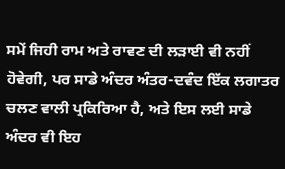ਸਮੇਂ ਜਿਹੀ ਰਾਮ ਅਤੇ ਰਾਵਣ ਦੀ ਲੜਾਈ ਵੀ ਨਹੀਂ ਹੋਵੇਗੀ, ਪਰ ਸਾਡੇ ਅੰਦਰ ਅੰਤਰ-ਦਵੰਦ ਇੱਕ ਲਗਾਤਰ ਚਲਣ ਵਾਲੀ ਪ੍ਰਕਿਰਿਆ ਹੈ, ਅਤੇ ਇਸ ਲਈ ਸਾਡੇ ਅੰਦਰ ਵੀ ਇਹ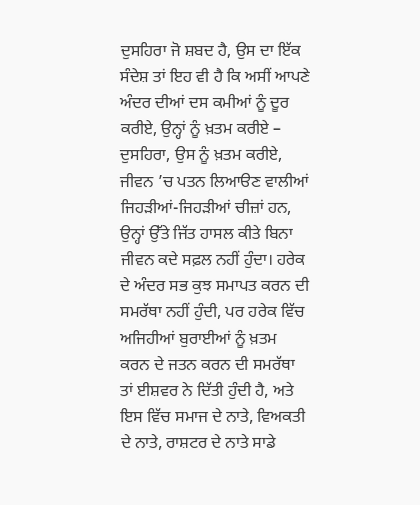ਦੁਸਹਿਰਾ ਜੋ ਸ਼ਬਦ ਹੈ, ਉਸ ਦਾ ਇੱਕ ਸੰਦੇਸ਼ ਤਾਂ ਇਹ ਵੀ ਹੈ ਕਿ ਅਸੀਂ ਆਪਣੇ ਅੰਦਰ ਦੀਆਂ ਦਸ ਕਮੀਆਂ ਨੂੰ ਦੂਰ ਕਰੀਏ, ਉਨ੍ਹਾਂ ਨੂੰ ਖ਼ਤਮ ਕਰੀਏ – ਦੁਸਹਿਰਾ, ਉਸ ਨੂੰ ਖ਼ਤਮ ਕਰੀਏ, ਜੀਵਨ ’ਚ ਪਤਨ ਲਿਆੳਣ ਵਾਲੀਆਂ ਜਿਹੜੀਆਂ-ਜਿਹੜੀਆਂ ਚੀਜ਼ਾਂ ਹਨ, ਉਨ੍ਹਾਂ ਉੱਤੇ ਜਿੱਤ ਹਾਸਲ ਕੀਤੇ ਬਿਨਾ ਜੀਵਨ ਕਦੇ ਸਫ਼ਲ ਨਹੀਂ ਹੁੰਦਾ। ਹਰੇਕ ਦੇ ਅੰਦਰ ਸਭ ਕੁਝ ਸਮਾਪਤ ਕਰਨ ਦੀ ਸਮਰੱਥਾ ਨਹੀਂ ਹੁੰਦੀ, ਪਰ ਹਰੇਕ ਵਿੱਚ ਅਜਿਹੀਆਂ ਬੁਰਾਈਆਂ ਨੂੰ ਖ਼ਤਮ ਕਰਨ ਦੇ ਜਤਨ ਕਰਨ ਦੀ ਸਮਰੱਥਾ ਤਾਂ ਈਸ਼ਵਰ ਨੇ ਦਿੱਤੀ ਹੁੰਦੀ ਹੈ, ਅਤੇ ਇਸ ਵਿੱਚ ਸਮਾਜ ਦੇ ਨਾਤੇ, ਵਿਅਕਤੀ ਦੇ ਨਾਤੇ, ਰਾਸ਼ਟਰ ਦੇ ਨਾਤੇ ਸਾਡੇ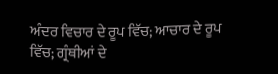ਅੰਦਰ ਵਿਚਾਰ ਦੇ ਰੂਪ ਵਿੱਚ; ਆਚਾਰ ਦੇ ਰੂਪ ਵਿੱਚ; ਗ੍ਰੰਥੀਆਂ ਦੇ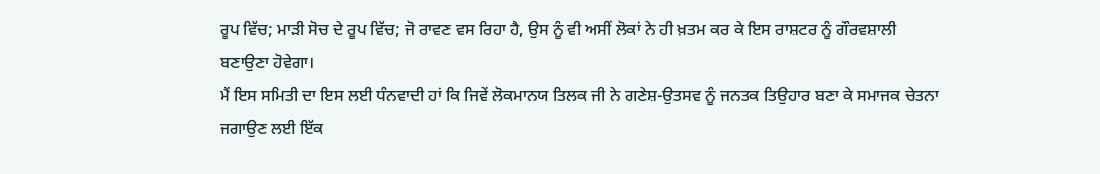ਰੂਪ ਵਿੱਚ; ਮਾੜੀ ਸੋਚ ਦੇ ਰੂਪ ਵਿੱਚ; ਜੋ ਰਾਵਣ ਵਸ ਰਿਹਾ ਹੈ, ਉਸ ਨੂੰ ਵੀ ਅਸੀਂ ਲੋਕਾਂ ਨੇ ਹੀ ਖ਼ਤਮ ਕਰ ਕੇ ਇਸ ਰਾਸ਼ਟਰ ਨੂੰ ਗੌਰਵਸ਼ਾਲੀ ਬਣਾਉਣਾ ਹੋਵੇਗਾ।
ਮੈਂ ਇਸ ਸਮਿਤੀ ਦਾ ਇਸ ਲਈ ਧੰਨਵਾਦੀ ਹਾਂ ਕਿ ਜਿਵੇਂ ਲੋਕਮਾਨਯ ਤਿਲਕ ਜੀ ਨੇ ਗਣੇਸ਼-ਉਤਸਵ ਨੂੰ ਜਨਤਕ ਤਿਉਹਾਰ ਬਣਾ ਕੇ ਸਮਾਜਕ ਚੇਤਨਾ ਜਗਾਉਣ ਲਈ ਇੱਕ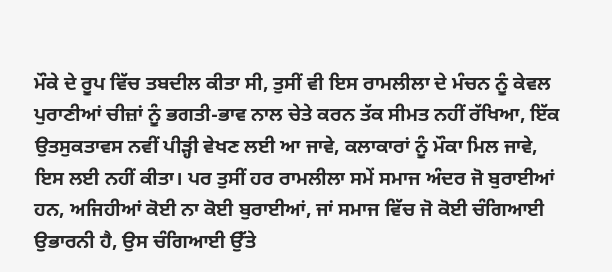ਮੌਕੇ ਦੇ ਰੂਪ ਵਿੱਚ ਤਬਦੀਲ ਕੀਤਾ ਸੀ, ਤੁਸੀਂ ਵੀ ਇਸ ਰਾਮਲੀਲਾ ਦੇ ਮੰਚਨ ਨੂੰ ਕੇਵਲ ਪੁਰਾਣੀਆਂ ਚੀਜ਼ਾਂ ਨੂੰ ਭਗਤੀ-ਭਾਵ ਨਾਲ ਚੇਤੇ ਕਰਨ ਤੱਕ ਸੀਮਤ ਨਹੀਂ ਰੱਖਿਆ, ਇੱਕ ਉਤਸੁਕਤਾਵਸ ਨਵੀਂ ਪੀੜ੍ਹੀ ਵੇਖਣ ਲਈ ਆ ਜਾਵੇ, ਕਲਾਕਾਰਾਂ ਨੂੰ ਮੌਕਾ ਮਿਲ ਜਾਵੇ, ਇਸ ਲਈ ਨਹੀਂ ਕੀਤਾ। ਪਰ ਤੁਸੀਂ ਹਰ ਰਾਮਲੀਲਾ ਸਮੇਂ ਸਮਾਜ ਅੰਦਰ ਜੋ ਬੁਰਾਈਆਂ ਹਨ, ਅਜਿਹੀਆਂ ਕੋਈ ਨਾ ਕੋਈ ਬੁਰਾਈਆਂ, ਜਾਂ ਸਮਾਜ ਵਿੱਚ ਜੋ ਕੋਈ ਚੰਗਿਆਈ ਉਭਾਰਨੀ ਹੈ, ਉਸ ਚੰਗਿਆਈ ਉੱਤੇ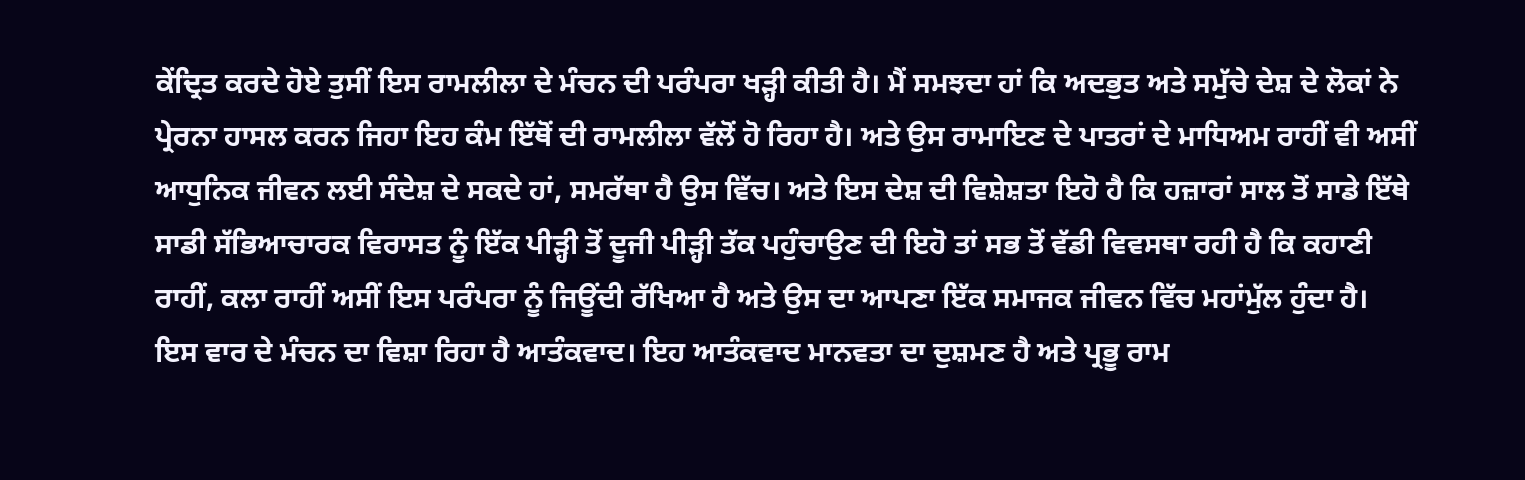ਕੇਂਦ੍ਰਿਤ ਕਰਦੇ ਹੋਏ ਤੁਸੀਂ ਇਸ ਰਾਮਲੀਲਾ ਦੇ ਮੰਚਨ ਦੀ ਪਰੰਪਰਾ ਖੜ੍ਹੀ ਕੀਤੀ ਹੈ। ਮੈਂ ਸਮਝਦਾ ਹਾਂ ਕਿ ਅਦਭੁਤ ਅਤੇ ਸਮੁੱਚੇ ਦੇਸ਼ ਦੇ ਲੋਕਾਂ ਨੇ ਪ੍ਰੇਰਨਾ ਹਾਸਲ ਕਰਨ ਜਿਹਾ ਇਹ ਕੰਮ ਇੱਥੋਂ ਦੀ ਰਾਮਲੀਲਾ ਵੱਲੋਂ ਹੋ ਰਿਹਾ ਹੈ। ਅਤੇ ਉਸ ਰਾਮਾਇਣ ਦੇ ਪਾਤਰਾਂ ਦੇ ਮਾਧਿਅਮ ਰਾਹੀਂ ਵੀ ਅਸੀਂ ਆਧੁਨਿਕ ਜੀਵਨ ਲਈ ਸੰਦੇਸ਼ ਦੇ ਸਕਦੇ ਹਾਂ, ਸਮਰੱਥਾ ਹੈ ਉਸ ਵਿੱਚ। ਅਤੇ ਇਸ ਦੇਸ਼ ਦੀ ਵਿਸ਼ੇਸ਼ਤਾ ਇਹੋ ਹੈ ਕਿ ਹਜ਼ਾਰਾਂ ਸਾਲ ਤੋਂ ਸਾਡੇ ਇੱਥੇ ਸਾਡੀ ਸੱਭਿਆਚਾਰਕ ਵਿਰਾਸਤ ਨੂੰ ਇੱਕ ਪੀੜ੍ਹੀ ਤੋਂ ਦੂਜੀ ਪੀੜ੍ਹੀ ਤੱਕ ਪਹੁੰਚਾਉਣ ਦੀ ਇਹੋ ਤਾਂ ਸਭ ਤੋਂ ਵੱਡੀ ਵਿਵਸਥਾ ਰਹੀ ਹੈ ਕਿ ਕਹਾਣੀ ਰਾਹੀਂ, ਕਲਾ ਰਾਹੀਂ ਅਸੀਂ ਇਸ ਪਰੰਪਰਾ ਨੂੰ ਜਿਊਂਦੀ ਰੱਖਿਆ ਹੈ ਅਤੇ ਉਸ ਦਾ ਆਪਣਾ ਇੱਕ ਸਮਾਜਕ ਜੀਵਨ ਵਿੱਚ ਮਹਾਂਮੁੱਲ ਹੁੰਦਾ ਹੈ।
ਇਸ ਵਾਰ ਦੇ ਮੰਚਨ ਦਾ ਵਿਸ਼ਾ ਰਿਹਾ ਹੈ ਆਤੰਕਵਾਦ। ਇਹ ਆਤੰਕਵਾਦ ਮਾਨਵਤਾ ਦਾ ਦੁਸ਼ਮਣ ਹੈ ਅਤੇ ਪ੍ਰਭੂ ਰਾਮ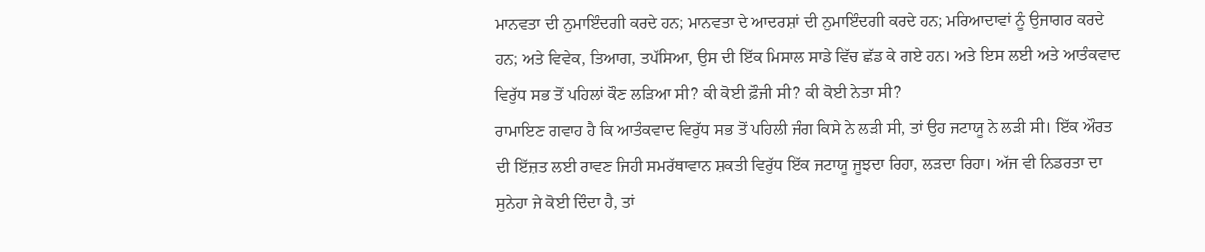ਮਾਨਵਤਾ ਦੀ ਨੁਮਾਇੰਦਗੀ ਕਰਦੇ ਹਨ; ਮਾਨਵਤਾ ਦੇ ਆਦਰਸ਼ਾਂ ਦੀ ਨੁਮਾਇੰਦਗੀ ਕਰਦੇ ਹਨ; ਮਰਿਆਦਾਵਾਂ ਨੂੰ ਉਜਾਗਰ ਕਰਦੇ ਹਨ; ਅਤੇ ਵਿਵੇਕ, ਤਿਆਗ, ਤਪੱਸਿਆ, ਉਸ ਦੀ ਇੱਕ ਮਿਸਾਲ ਸਾਡੇ ਵਿੱਚ ਛੱਡ ਕੇ ਗਏ ਹਨ। ਅਤੇ ਇਸ ਲਈ ਅਤੇ ਆਤੰਕਵਾਦ ਵਿਰੁੱਧ ਸਭ ਤੋਂ ਪਹਿਲਾਂ ਕੌਣ ਲੜਿਆ ਸੀ? ਕੀ ਕੋਈ ਫ਼ੌਜੀ ਸੀ? ਕੀ ਕੋਈ ਨੇਤਾ ਸੀ?
ਰਾਮਾਇਣ ਗਵਾਹ ਹੈ ਕਿ ਆਤੰਕਵਾਦ ਵਿਰੁੱਧ ਸਭ ਤੋਂ ਪਹਿਲੀ ਜੰਗ ਕਿਸੇ ਨੇ ਲੜੀ ਸੀ, ਤਾਂ ਉਹ ਜਟਾਯੂ ਨੇ ਲੜੀ ਸੀ। ਇੱਕ ਔਰਤ ਦੀ ਇੱਜ਼ਤ ਲਈ ਰਾਵਣ ਜਿਹੀ ਸਮਰੱਥਾਵਾਨ ਸ਼ਕਤੀ ਵਿਰੁੱਧ ਇੱਕ ਜਟਾਯੂ ਜੂਝਦਾ ਰਿਹਾ, ਲੜਦਾ ਰਿਹਾ। ਅੱਜ ਵੀ ਨਿਡਰਤਾ ਦਾ ਸੁਨੇਹਾ ਜੇ ਕੋਈ ਦਿੰਦਾ ਹੈ, ਤਾਂ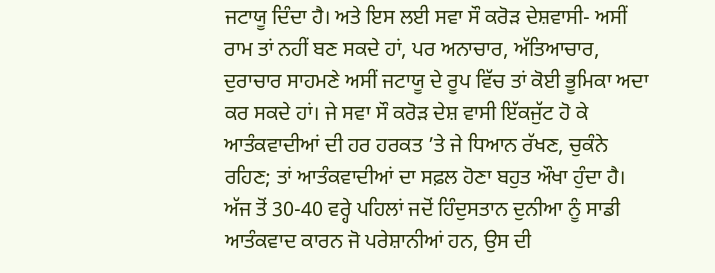ਜਟਾਯੂ ਦਿੰਦਾ ਹੈ। ਅਤੇ ਇਸ ਲਈ ਸਵਾ ਸੌ ਕਰੋੜ ਦੇਸ਼ਵਾਸੀ- ਅਸੀਂ ਰਾਮ ਤਾਂ ਨਹੀਂ ਬਣ ਸਕਦੇ ਹਾਂ, ਪਰ ਅਨਾਚਾਰ, ਅੱਤਿਆਚਾਰ, ਦੁਰਾਚਾਰ ਸਾਹਮਣੇ ਅਸੀਂ ਜਟਾਯੂ ਦੇ ਰੂਪ ਵਿੱਚ ਤਾਂ ਕੋਈ ਭੂਮਿਕਾ ਅਦਾ ਕਰ ਸਕਦੇ ਹਾਂ। ਜੇ ਸਵਾ ਸੌ ਕਰੋੜ ਦੇਸ਼ ਵਾਸੀ ਇੱਕਜੁੱਟ ਹੋ ਕੇ ਆਤੰਕਵਾਦੀਆਂ ਦੀ ਹਰ ਹਰਕਤ ’ਤੇ ਜੇ ਧਿਆਨ ਰੱਖਣ, ਚੁਕੰਨੇ ਰਹਿਣ; ਤਾਂ ਆਤੰਕਵਾਦੀਆਂ ਦਾ ਸਫ਼ਲ ਹੋਣਾ ਬਹੁਤ ਔਖਾ ਹੁੰਦਾ ਹੈ।
ਅੱਜ ਤੋਂ 30-40 ਵਰ੍ਹੇ ਪਹਿਲਾਂ ਜਦੋਂ ਹਿੰਦੁਸਤਾਨ ਦੁਨੀਆ ਨੂੰ ਸਾਡੀ ਆਤੰਕਵਾਦ ਕਾਰਨ ਜੋ ਪਰੇਸ਼ਾਨੀਆਂ ਹਨ, ਉਸ ਦੀ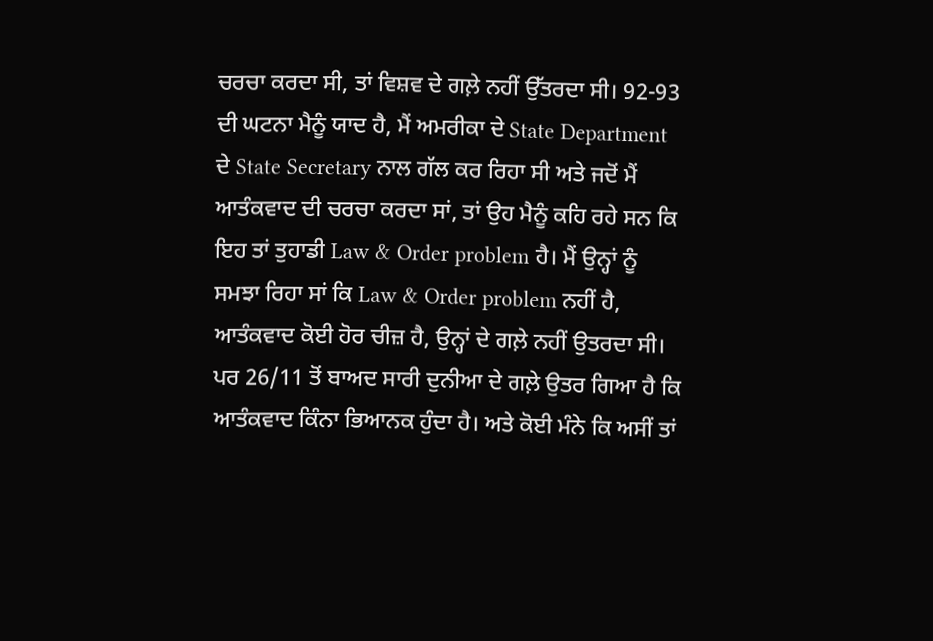ਚਰਚਾ ਕਰਦਾ ਸੀ, ਤਾਂ ਵਿਸ਼ਵ ਦੇ ਗਲ਼ੇ ਨਹੀਂ ਉੱਤਰਦਾ ਸੀ। 92-93 ਦੀ ਘਟਨਾ ਮੈਨੂੰ ਯਾਦ ਹੈ, ਮੈਂ ਅਮਰੀਕਾ ਦੇ State Department ਦੇ State Secretary ਨਾਲ ਗੱਲ ਕਰ ਰਿਹਾ ਸੀ ਅਤੇ ਜਦੋਂ ਮੈਂ ਆਤੰਕਵਾਦ ਦੀ ਚਰਚਾ ਕਰਦਾ ਸਾਂ, ਤਾਂ ਉਹ ਮੈਨੂੰ ਕਹਿ ਰਹੇ ਸਨ ਕਿ ਇਹ ਤਾਂ ਤੁਹਾਡੀ Law & Order problem ਹੈ। ਮੈਂ ਉਨ੍ਹਾਂ ਨੂੰ ਸਮਝਾ ਰਿਹਾ ਸਾਂ ਕਿ Law & Order problem ਨਹੀਂ ਹੈ, ਆਤੰਕਵਾਦ ਕੋਈ ਹੋਰ ਚੀਜ਼ ਹੈ, ਉਨ੍ਹਾਂ ਦੇ ਗਲ਼ੇ ਨਹੀਂ ਉਤਰਦਾ ਸੀ। ਪਰ 26/11 ਤੋਂ ਬਾਅਦ ਸਾਰੀ ਦੁਨੀਆ ਦੇ ਗਲ਼ੇ ਉਤਰ ਗਿਆ ਹੈ ਕਿ ਆਤੰਕਵਾਦ ਕਿੰਨਾ ਭਿਆਨਕ ਹੁੰਦਾ ਹੈ। ਅਤੇ ਕੋਈ ਮੰਨੇ ਕਿ ਅਸੀਂ ਤਾਂ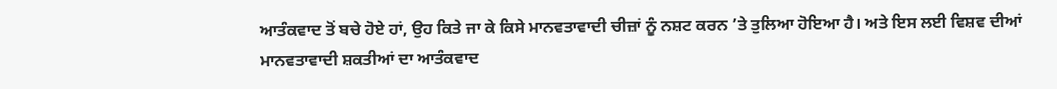ਆਤੰਕਵਾਦ ਤੋਂ ਬਚੇ ਹੋਏ ਹਾਂ, ਉਹ ਕਿਤੇ ਜਾ ਕੇ ਕਿਸੇ ਮਾਨਵਤਾਵਾਦੀ ਚੀਜ਼ਾਂ ਨੂੰ ਨਸ਼ਟ ਕਰਨ ’ਤੇ ਤੁਲਿਆ ਹੋਇਆ ਹੈ। ਅਤੇ ਇਸ ਲਈ ਵਿਸ਼ਵ ਦੀਆਂ ਮਾਨਵਤਾਵਾਦੀ ਸ਼ਕਤੀਆਂ ਦਾ ਆਤੰਕਵਾਦ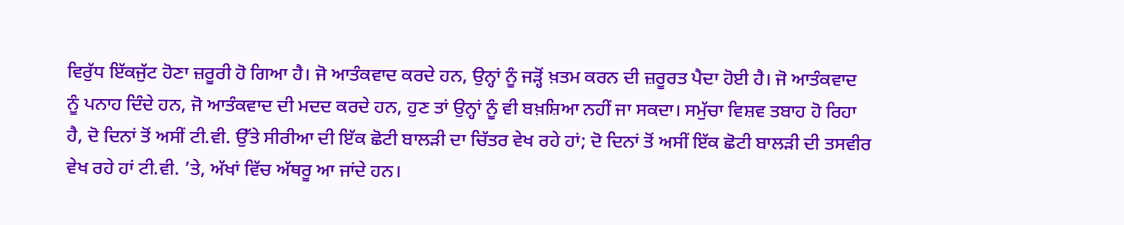ਵਿਰੁੱਧ ਇੱਕਜੁੱਟ ਹੋਣਾ ਜ਼ਰੂਰੀ ਹੋ ਗਿਆ ਹੈ। ਜੋ ਆਤੰਕਵਾਦ ਕਰਦੇ ਹਨ, ਉਨ੍ਹਾਂ ਨੂੰ ਜੜ੍ਹੋਂ ਖ਼ਤਮ ਕਰਨ ਦੀ ਜ਼ਰੂਰਤ ਪੈਦਾ ਹੋਈ ਹੈ। ਜੋ ਆਤੰਕਵਾਦ ਨੂੰ ਪਨਾਹ ਦਿੰਦੇ ਹਨ, ਜੋ ਆਤੰਕਵਾਦ ਦੀ ਮਦਦ ਕਰਦੇ ਹਨ, ਹੁਣ ਤਾਂ ਉਨ੍ਹਾਂ ਨੂੰ ਵੀ ਬਖ਼ਸ਼ਿਆ ਨਹੀਂ ਜਾ ਸਕਦਾ। ਸਮੁੱਚਾ ਵਿਸ਼ਵ ਤਬਾਹ ਹੋ ਰਿਹਾ ਹੈ, ਦੋ ਦਿਨਾਂ ਤੋਂ ਅਸੀਂ ਟੀ.ਵੀ. ਉੱਤੇ ਸੀਰੀਆ ਦੀ ਇੱਕ ਛੋਟੀ ਬਾਲੜੀ ਦਾ ਚਿੱਤਰ ਵੇਖ ਰਹੇ ਹਾਂ; ਦੋ ਦਿਨਾਂ ਤੋਂ ਅਸੀਂ ਇੱਕ ਛੋਟੀ ਬਾਲੜੀ ਦੀ ਤਸਵੀਰ ਵੇਖ ਰਹੇ ਹਾਂ ਟੀ.ਵੀ. ’ਤੇ, ਅੱਖਾਂ ਵਿੱਚ ਅੱਥਰੂ ਆ ਜਾਂਦੇ ਹਨ।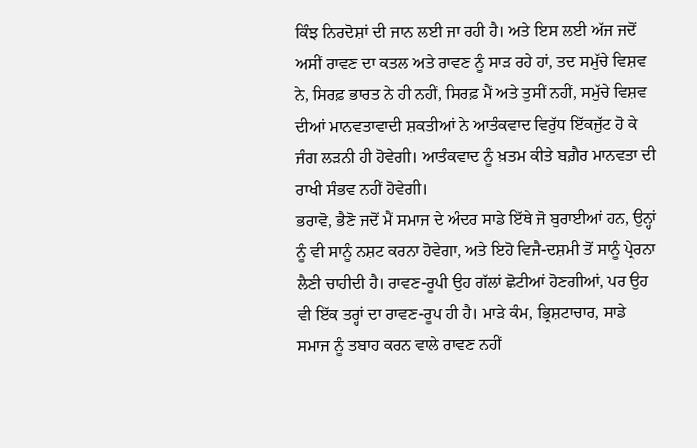ਕਿੰਝ ਨਿਰਦੋਸ਼ਾਂ ਦੀ ਜਾਨ ਲਈ ਜਾ ਰਹੀ ਹੈ। ਅਤੇ ਇਸ ਲਈ ਅੱਜ ਜਦੋਂ ਅਸੀਂ ਰਾਵਣ ਦਾ ਕਤਲ ਅਤੇ ਰਾਵਣ ਨੂੰ ਸਾੜ ਰਹੇ ਹਾਂ, ਤਦ ਸਮੁੱਚੇ ਵਿਸ਼ਵ ਨੇ, ਸਿਰਫ਼ ਭਾਰਤ ਨੇ ਹੀ ਨਹੀਂ, ਸਿਰਫ਼ ਮੈਂ ਅਤੇ ਤੁਸੀਂ ਨਹੀਂ, ਸਮੁੱਚੇ ਵਿਸ਼ਵ ਦੀਆਂ ਮਾਨਵਤਾਵਾਦੀ ਸ਼ਕਤੀਆਂ ਨੇ ਆਤੰਕਵਾਦ ਵਿਰੁੱਧ ਇੱਕਜੁੱਟ ਹੋ ਕੇ ਜੰਗ ਲੜਨੀ ਹੀ ਹੋਵੇਗੀ। ਆਤੰਕਵਾਦ ਨੂੰ ਖ਼ਤਮ ਕੀਤੇ ਬਗ਼ੈਰ ਮਾਨਵਤਾ ਦੀ ਰਾਖੀ ਸੰਭਵ ਨਹੀਂ ਹੋਵੇਗੀ।
ਭਰਾਵੋ, ਭੈਣੋ ਜਦੋਂ ਮੈਂ ਸਮਾਜ ਦੇ ਅੰਦਰ ਸਾਡੇ ਇੱਥੇ ਜੋ ਬੁਰਾਈਆਂ ਹਨ, ਉਨ੍ਹਾਂ ਨੂੰ ਵੀ ਸਾਨੂੰ ਨਸ਼ਟ ਕਰਨਾ ਹੋਵੇਗਾ, ਅਤੇ ਇਹੋ ਵਿਜੈ-ਦਸ਼ਮੀ ਤੋਂ ਸਾਨੂੰ ਪ੍ਰੇਰਨਾ ਲੈਣੀ ਚਾਹੀਦੀ ਹੈ। ਰਾਵਣ-ਰੂਪੀ ਉਹ ਗੱਲਾਂ ਛੋਟੀਆਂ ਹੋਣਗੀਆਂ, ਪਰ ਉਹ ਵੀ ਇੱਕ ਤਰ੍ਹਾਂ ਦਾ ਰਾਵਣ-ਰੂਪ ਹੀ ਹੈ। ਮਾੜੇ ਕੰਮ, ਭ੍ਰਿਸ਼ਟਾਚਾਰ, ਸਾਡੇ ਸਮਾਜ ਨੂੰ ਤਬਾਹ ਕਰਨ ਵਾਲੇ ਰਾਵਣ ਨਹੀਂ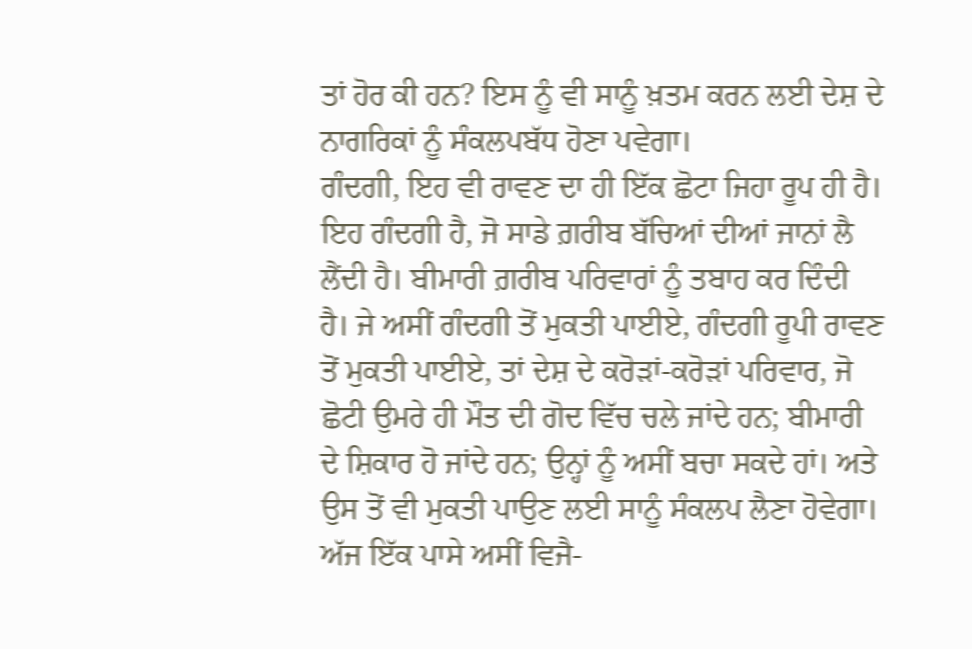ਤਾਂ ਹੋਰ ਕੀ ਹਨ? ਇਸ ਨੂੰ ਵੀ ਸਾਨੂੰ ਖ਼ਤਮ ਕਰਨ ਲਈ ਦੇਸ਼ ਦੇ ਨਾਗਰਿਕਾਂ ਨੂੰ ਸੰਕਲਪਬੱਧ ਹੋਣਾ ਪਵੇਗਾ।
ਗੰਦਗੀ, ਇਹ ਵੀ ਰਾਵਣ ਦਾ ਹੀ ਇੱਕ ਛੋਟਾ ਜਿਹਾ ਰੂਪ ਹੀ ਹੈ। ਇਹ ਗੰਦਗੀ ਹੈ, ਜੋ ਸਾਡੇ ਗ਼ਰੀਬ ਬੱਚਿਆਂ ਦੀਆਂ ਜਾਨਾਂ ਲੈ ਲੈਂਦੀ ਹੈ। ਬੀਮਾਰੀ ਗ਼ਰੀਬ ਪਰਿਵਾਰਾਂ ਨੂੰ ਤਬਾਹ ਕਰ ਦਿੰਦੀ ਹੈ। ਜੇ ਅਸੀਂ ਗੰਦਗੀ ਤੋਂ ਮੁਕਤੀ ਪਾਈਏ, ਗੰਦਗੀ ਰੂਪੀ ਰਾਵਣ ਤੋਂ ਮੁਕਤੀ ਪਾਈਏ, ਤਾਂ ਦੇਸ਼ ਦੇ ਕਰੋੜਾਂ-ਕਰੋੜਾਂ ਪਰਿਵਾਰ, ਜੋ ਛੋਟੀ ਉਮਰੇ ਹੀ ਮੌਤ ਦੀ ਗੋਦ ਵਿੱਚ ਚਲੇ ਜਾਂਦੇ ਹਨ; ਬੀਮਾਰੀ ਦੇ ਸ਼ਿਕਾਰ ਹੋ ਜਾਂਦੇ ਹਨ; ਉਨ੍ਹਾਂ ਨੂੰ ਅਸੀਂ ਬਚਾ ਸਕਦੇ ਹਾਂ। ਅਤੇ ਉਸ ਤੋਂ ਵੀ ਮੁਕਤੀ ਪਾਉਣ ਲਈ ਸਾਨੂੰ ਸੰਕਲਪ ਲੈਣਾ ਹੋਵੇਗਾ।
ਅੱਜ ਇੱਕ ਪਾਸੇ ਅਸੀਂ ਵਿਜੈ-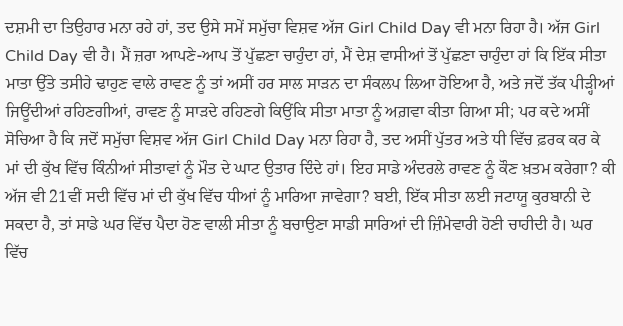ਦਸ਼ਮੀ ਦਾ ਤਿਉਹਾਰ ਮਨਾ ਰਹੇ ਹਾਂ, ਤਦ ਉਸੇ ਸਮੇਂ ਸਮੁੱਚਾ ਵਿਸ਼ਵ ਅੱਜ Girl Child Day ਵੀ ਮਨਾ ਰਿਹਾ ਹੈ। ਅੱਜ Girl Child Day ਵੀ ਹੈ। ਮੈਂ ਜ਼ਰਾ ਆਪਣੇ-ਆਪ ਤੋਂ ਪੁੱਛਣਾ ਚਾਹੁੰਦਾ ਹਾਂ, ਮੈਂ ਦੇਸ਼ ਵਾਸੀਆਂ ਤੋਂ ਪੁੱਛਣਾ ਚਾਹੁੰਦਾ ਹਾਂ ਕਿ ਇੱਕ ਸੀਤਾ ਮਾਤਾ ਉੱਤੇ ਤਸੀਹੇ ਢਾਹੁਣ ਵਾਲੇ ਰਾਵਣ ਨੂੰ ਤਾਂ ਅਸੀਂ ਹਰ ਸਾਲ ਸਾੜਨ ਦਾ ਸੰਕਲਪ ਲਿਆ ਹੋਇਆ ਹੈ, ਅਤੇ ਜਦੋਂ ਤੱਕ ਪੀੜ੍ਹੀਆਂ ਜਿਊਂਦੀਆਂ ਰਹਿਣਗੀਆਂ, ਰਾਵਣ ਨੂੰ ਸਾੜਦੇ ਰਹਿਣਗੇ ਕਿਉਂਕਿ ਸੀਤਾ ਮਾਤਾ ਨੂੰ ਅਗ਼ਵਾ ਕੀਤਾ ਗਿਆ ਸੀ; ਪਰ ਕਦੇ ਅਸੀਂ ਸੋਚਿਆ ਹੈ ਕਿ ਜਦੋਂ ਸਮੁੱਚਾ ਵਿਸ਼ਵ ਅੱਜ Girl Child Day ਮਨਾ ਰਿਹਾ ਹੈ, ਤਦ ਅਸੀਂ ਪੁੱਤਰ ਅਤੇ ਧੀ ਵਿੱਚ ਫ਼ਰਕ ਕਰ ਕੇ ਮਾਂ ਦੀ ਕੁੱਖ ਵਿੱਚ ਕਿੰਨੀਆਂ ਸੀਤਾਵਾਂ ਨੂੰ ਮੌਤ ਦੇ ਘਾਟ ਉਤਾਰ ਦਿੰਦੇ ਹਾਂ। ਇਹ ਸਾਡੇ ਅੰਦਰਲੇ ਰਾਵਣ ਨੂੰ ਕੌਣ ਖ਼ਤਮ ਕਰੇਗਾ? ਕੀ ਅੱਜ ਵੀ 21ਵੀਂ ਸਦੀ ਵਿੱਚ ਮਾਂ ਦੀ ਕੁੱਖ ਵਿੱਚ ਧੀਆਂ ਨੂੰ ਮਾਰਿਆ ਜਾਵੇਗਾ? ਬਈ, ਇੱਕ ਸੀਤਾ ਲਈ ਜਟਾਯੂ ਕੁਰਬਾਨੀ ਦੇ ਸਕਦਾ ਹੈ, ਤਾਂ ਸਾਡੇ ਘਰ ਵਿੱਚ ਪੈਦਾ ਹੋਣ ਵਾਲੀ ਸੀਤਾ ਨੂੰ ਬਚਾਉਣਾ ਸਾਡੀ ਸਾਰਿਆਂ ਦੀ ਜ਼ਿੰਮੇਵਾਰੀ ਹੋਣੀ ਚਾਹੀਦੀ ਹੈ। ਘਰ ਵਿੱਚ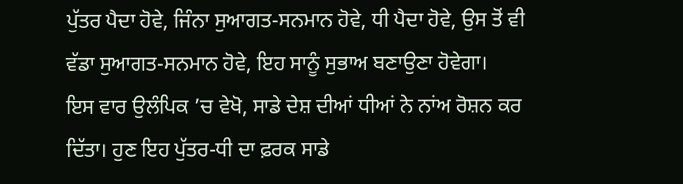ਪੁੱਤਰ ਪੈਦਾ ਹੋਵੇ, ਜਿੰਨਾ ਸੁਆਗਤ-ਸਨਮਾਨ ਹੋਵੇ, ਧੀ ਪੈਦਾ ਹੋਵੇ, ਉਸ ਤੋਂ ਵੀ ਵੱਡਾ ਸੁਆਗਤ-ਸਨਮਾਨ ਹੋਵੇ, ਇਹ ਸਾਨੂੰ ਸੁਭਾਅ ਬਣਾਉਣਾ ਹੋਵੇਗਾ।
ਇਸ ਵਾਰ ਉਲੰਪਿਕ ’ਚ ਵੇਖੋ, ਸਾਡੇ ਦੇਸ਼ ਦੀਆਂ ਧੀਆਂ ਨੇ ਨਾਂਅ ਰੋਸ਼ਨ ਕਰ ਦਿੱਤਾ। ਹੁਣ ਇਹ ਪੁੱਤਰ-ਧੀ ਦਾ ਫ਼ਰਕ ਸਾਡੇ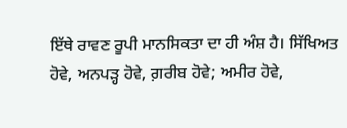ਇੱਥੇ ਰਾਵਣ ਰੂਪੀ ਮਾਨਸਿਕਤਾ ਦਾ ਹੀ ਅੰਸ਼ ਹੈ। ਸਿੱਖਿਅਤ ਹੋਵੇ, ਅਨਪੜ੍ਹ ਹੋਵੇ, ਗ਼ਰੀਬ ਹੋਵੇ; ਅਮੀਰ ਹੋਵੇ,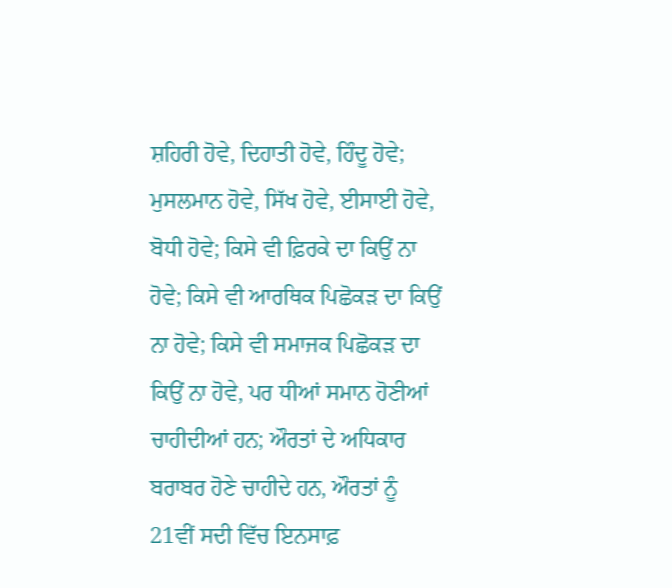ਸ਼ਹਿਰੀ ਹੋਵੇ, ਦਿਹਾਤੀ ਹੋਵੇ, ਹਿੰਦੂ ਹੋਵੇ; ਮੁਸਲਮਾਨ ਹੋਵੇ, ਸਿੱਖ ਹੋਵੇ, ਈਸਾਈ ਹੋਵੇ, ਬੋਧੀ ਹੋਵੇ; ਕਿਸੇ ਵੀ ਫ਼ਿਰਕੇ ਦਾ ਕਿਉਂ ਨਾ ਹੋਵੇ; ਕਿਸੇ ਵੀ ਆਰਥਿਕ ਪਿਛੋਕੜ ਦਾ ਕਿਉਂ ਨਾ ਹੋਵੇ; ਕਿਸੇ ਵੀ ਸਮਾਜਕ ਪਿਛੋਕੜ ਦਾ ਕਿਉਂ ਨਾ ਹੋਵੇ, ਪਰ ਧੀਆਂ ਸਮਾਨ ਹੋਣੀਆਂ ਚਾਹੀਦੀਆਂ ਹਨ; ਔਰਤਾਂ ਦੇ ਅਧਿਕਾਰ ਬਰਾਬਰ ਹੋਣੇ ਚਾਹੀਦੇ ਹਨ, ਔਰਤਾਂ ਨੂੰ 21ਵੀਂ ਸਦੀ ਵਿੱਚ ਇਨਸਾਫ਼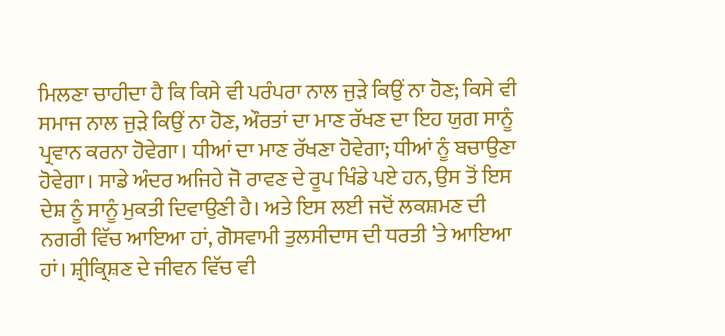ਮਿਲਣਾ ਚਾਹੀਦਾ ਹੈ ਕਿ ਕਿਸੇ ਵੀ ਪਰੰਪਰਾ ਨਾਲ ਜੁੜੇ ਕਿਉਂ ਨਾ ਹੋਣ; ਕਿਸੇ ਵੀ ਸਮਾਜ ਨਾਲ ਜੁੜੇ ਕਿਉਂ ਨਾ ਹੋਣ, ਔਰਤਾਂ ਦਾ ਮਾਣ ਰੱਖਣ ਦਾ ਇਹ ਯੁਗ ਸਾਨੂੰ ਪ੍ਰਵਾਨ ਕਰਨਾ ਹੋਵੇਗਾ। ਧੀਆਂ ਦਾ ਮਾਣ ਰੱਖਣਾ ਹੋਵੇਗਾ; ਧੀਆਂ ਨੂੰ ਬਚਾਉਣਾ ਹੋਵੇਗਾ। ਸਾਡੇ ਅੰਦਰ ਅਜਿਹੇ ਜੋ ਰਾਵਣ ਦੇ ਰੂਪ ਖਿੰਡੇ ਪਏ ਹਨ, ਉਸ ਤੋਂ ਇਸ ਦੇਸ਼ ਨੂੰ ਸਾਨੂੰ ਮੁਕਤੀ ਦਿਵਾਉਣੀ ਹੈ। ਅਤੇ ਇਸ ਲਈ ਜਦੋਂ ਲਕਸ਼ਮਣ ਦੀ ਨਗਰੀ ਵਿੱਚ ਆਇਆ ਹਾਂ, ਗੋਸਵਾਮੀ ਤੁਲਸੀਦਾਸ ਦੀ ਧਰਤੀ ’ਤੇ ਆਇਆ ਹਾਂ। ਸ਼੍ਰੀਕ੍ਰਿਸ਼ਣ ਦੇ ਜੀਵਨ ਵਿੱਚ ਵੀ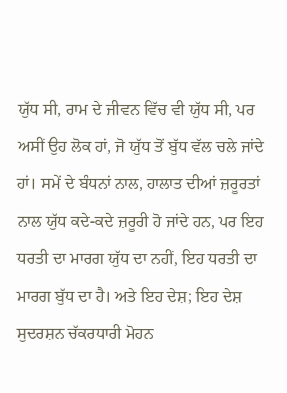ਯੁੱਧ ਸੀ, ਰਾਮ ਦੇ ਜੀਵਨ ਵਿੱਚ ਵੀ ਯੁੱਧ ਸੀ, ਪਰ ਅਸੀਂ ਉਹ ਲੋਕ ਹਾਂ, ਜੋ ਯੁੱਧ ਤੋਂ ਬੁੱਧ ਵੱਲ ਚਲੇ ਜਾਂਦੇ ਹਾਂ। ਸਮੇਂ ਦੇ ਬੰਧਨਾਂ ਨਾਲ, ਹਾਲਾਤ ਦੀਆਂ ਜ਼ਰੂਰਤਾਂ ਨਾਲ ਯੁੱਧ ਕਦੇ-ਕਦੇ ਜ਼ਰੂਰੀ ਹੋ ਜਾਂਦੇ ਹਨ, ਪਰ ਇਹ ਧਰਤੀ ਦਾ ਮਾਰਗ ਯੁੱਧ ਦਾ ਨਹੀਂ, ਇਹ ਧਰਤੀ ਦਾ ਮਾਰਗ ਬੁੱਧ ਦਾ ਹੈ। ਅਤੇ ਇਹ ਦੇਸ਼; ਇਹ ਦੇਸ਼ ਸੁਦਰਸ਼ਨ ਚੱਕਰਧਾਰੀ ਮੋਹਨ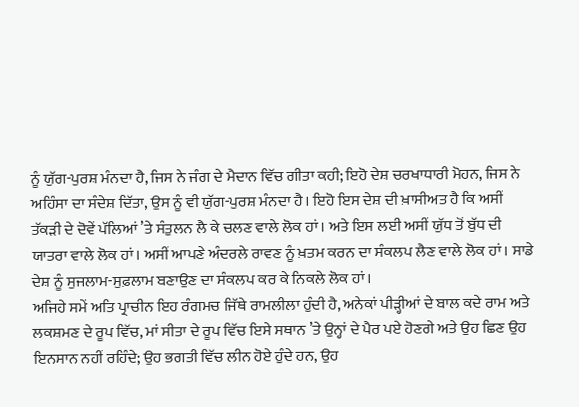ਨੂੰ ਯੁੱਗ-ਪੁਰਸ਼ ਮੰਨਦਾ ਹੈ, ਜਿਸ ਨੇ ਜੰਗ ਦੇ ਮੈਦਾਨ ਵਿੱਚ ਗੀਤਾ ਕਹੀ; ਇਹੋ ਦੇਸ਼ ਚਰਖਾਧਾਰੀ ਮੋਹਨ, ਜਿਸ ਨੇ ਅਹਿੰਸਾ ਦਾ ਸੰਦੇਸ਼ ਦਿੱਤਾ, ਉਸ ਨੂੰ ਵੀ ਯੁੱਗ-ਪੁਰਸ਼ ਮੰਨਦਾ ਹੈ। ਇਹੋ ਇਸ ਦੇਸ਼ ਦੀ ਖ਼ਾਸੀਅਤ ਹੈ ਕਿ ਅਸੀਂ ਤੱਕੜੀ ਦੇ ਦੋਵੇਂ ਪੱਲਿਆਂ ’ਤੇ ਸੰਤੁਲਨ ਲੈ ਕੇ ਚਲਣ ਵਾਲੇ ਲੋਕ ਹਾਂ। ਅਤੇ ਇਸ ਲਈ ਅਸੀਂ ਯੁੱਧ ਤੋਂ ਬੁੱਧ ਦੀ ਯਾਤਰਾ ਵਾਲੇ ਲੋਕ ਹਾਂ। ਅਸੀਂ ਆਪਣੇ ਅੰਦਰਲੇ ਰਾਵਣ ਨੂੰ ਖ਼ਤਮ ਕਰਨ ਦਾ ਸੰਕਲਪ ਲੈਣ ਵਾਲੇ ਲੋਕ ਹਾਂ। ਸਾਡੇ ਦੇਸ਼ ਨੂੰ ਸੁਜਲਾਮ-ਸੁਫ਼ਲਾਮ ਬਣਾਉਣ ਦਾ ਸੰਕਲਪ ਕਰ ਕੇ ਨਿਕਲੇ ਲੋਕ ਹਾਂ।
ਅਜਿਹੇ ਸਮੇਂ ਅਤਿ ਪ੍ਰਾਚੀਨ ਇਹ ਰੰਗਮਚ ਜਿੱਥੇ ਰਾਮਲੀਲਾ ਹੁੰਦੀ ਹੈ, ਅਨੇਕਾਂ ਪੀੜ੍ਹੀਆਂ ਦੇ ਬਾਲ ਕਦੇ ਰਾਮ ਅਤੇ ਲਕਸ਼ਮਣ ਦੇ ਰੂਪ ਵਿੱਚ, ਮਾਂ ਸੀਤਾ ਦੇ ਰੂਪ ਵਿੱਚ ਇਸੇ ਸਥਾਨ ’ਤੇ ਉਨ੍ਹਾਂ ਦੇ ਪੈਰ ਪਏ ਹੋਣਗੇ ਅਤੇ ਉਹ ਛਿਣ ਉਹ ਇਨਸਾਨ ਨਹੀਂ ਰਹਿੰਦੇ; ਉਹ ਭਗਤੀ ਵਿੱਚ ਲੀਨ ਹੋਏ ਹੁੰਦੇ ਹਨ, ਉਹ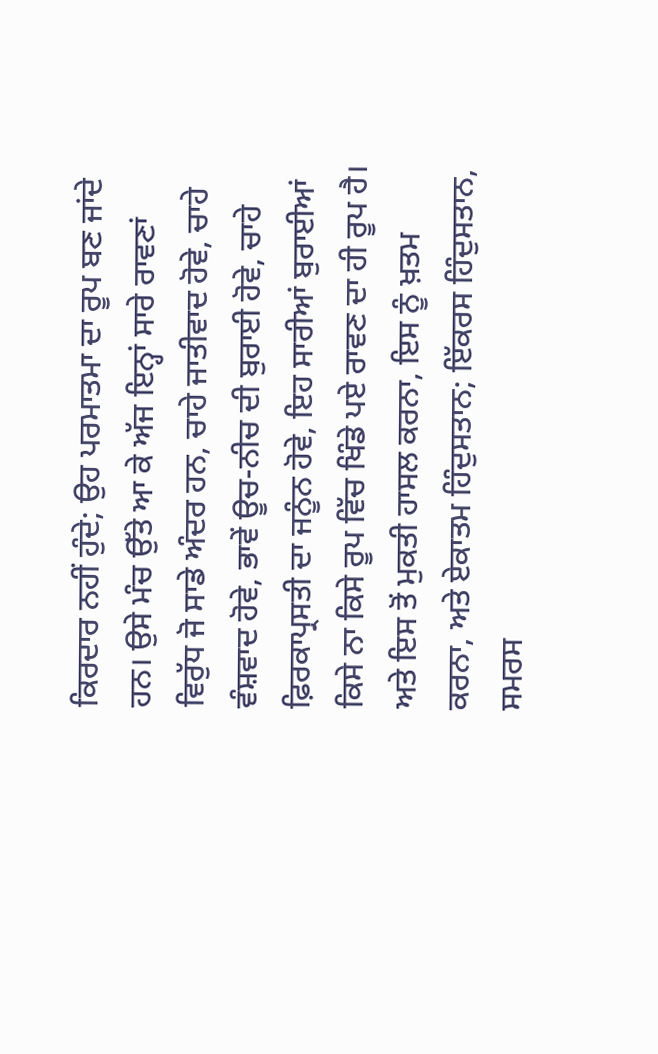ਕਿਰਦਾਰ ਨਹੀਂ ਹੁੰਦੇ; ਉਹ ਪਰਮਾਤਮਾ ਦਾ ਰੂਪ ਬਣ ਜਾਂਦੇ ਹਨ। ਉਸੇ ਮੰਚ ਉੱਤੇ ਆ ਕੇ ਅੱਜ ਇਨ੍ਹਾਂ ਸਾਰੇ ਰਾਵਣਾਂ ਵਿਰੁੱਧ ਜੋ ਸਾਡੇ ਅੰਦਰ ਹਨ, ਚਾਹੇ ਜਾਤੀਵਾਦ ਹੋਵੇ, ਚਾਹੇ ਵੰਸ਼ਵਾਦ ਹੋਵੇ, ਭਾਵੇਂ ਊਚ-ਨੀਚ ਦੀ ਬੁਰਾਈ ਹੋਵੇ, ਚਾਹੇ ਫ਼ਿਰਕਾਪ੍ਰਸਤੀ ਦਾ ਜਨੂੰਨ ਹੋਵੇ, ਇਹ ਸਾਰੀਆਂ ਬੁਰਾਈਆਂ ਕਿਸੇ ਨਾ ਕਿਸੇ ਰੂਪ ਵਿੱਚ ਖਿੰਡੇ ਪਏ ਰਾਵਣ ਦਾ ਹੀ ਰੂਪ ਹੈ। ਅਤੇ ਇਸ ਤੋਂ ਮੁਕਤੀ ਹਾਸਲ ਕਰਨਾ, ਇਸ ਨੂੰ ਖ਼ਤਮ ਕਰਨਾ, ਅਤੇ ਏਕਾਤਮ ਹਿੰਦੁਸਤਾਨ; ਇੱਕਰਸ ਹਿੰਦੁਸਤਾਨ, ਸਮਰਸ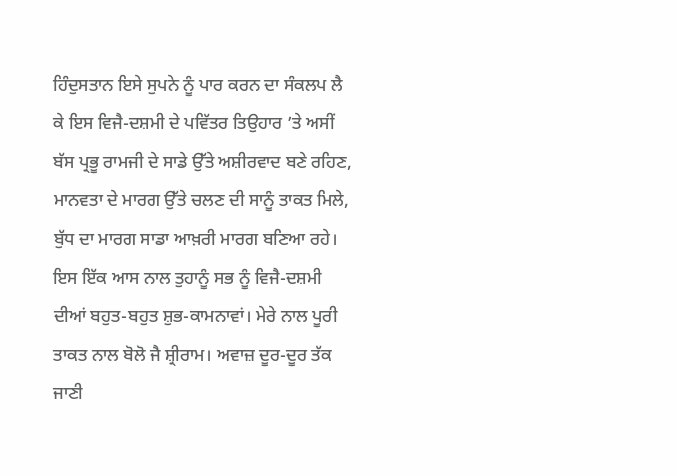ਹਿੰਦੁਸਤਾਨ ਇਸੇ ਸੁਪਨੇ ਨੂੰ ਪਾਰ ਕਰਨ ਦਾ ਸੰਕਲਪ ਲੈ ਕੇ ਇਸ ਵਿਜੈ-ਦਸ਼ਮੀ ਦੇ ਪਵਿੱਤਰ ਤਿਉਹਾਰ ’ਤੇ ਅਸੀਂ ਬੱਸ ਪ੍ਰਭੂ ਰਾਮਜੀ ਦੇ ਸਾਡੇ ਉੱਤੇ ਅਸ਼ੀਰਵਾਦ ਬਣੇ ਰਹਿਣ, ਮਾਨਵਤਾ ਦੇ ਮਾਰਗ ਉੱਤੇ ਚਲਣ ਦੀ ਸਾਨੂੰ ਤਾਕਤ ਮਿਲੇ, ਬੁੱਧ ਦਾ ਮਾਰਗ ਸਾਡਾ ਆਖ਼ਰੀ ਮਾਰਗ ਬਣਿਆ ਰਹੇ।
ਇਸ ਇੱਕ ਆਸ ਨਾਲ ਤੁਹਾਨੂੰ ਸਭ ਨੂੰ ਵਿਜੈ-ਦਸ਼ਮੀ ਦੀਆਂ ਬਹੁਤ-ਬਹੁਤ ਸ਼ੁਭ-ਕਾਮਨਾਵਾਂ। ਮੇਰੇ ਨਾਲ ਪੂਰੀ ਤਾਕਤ ਨਾਲ ਬੋਲੋ ਜੈ ਸ਼੍ਰੀਰਾਮ। ਅਵਾਜ਼ ਦੂਰ-ਦੂਰ ਤੱਕ ਜਾਣੀ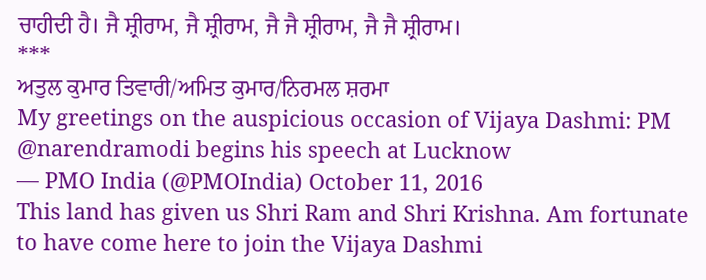ਚਾਹੀਦੀ ਹੈ। ਜੈ ਸ਼੍ਰੀਰਾਮ, ਜੈ ਸ਼੍ਰੀਰਾਮ, ਜੈ ਜੈ ਸ਼੍ਰੀਰਾਮ, ਜੈ ਜੈ ਸ਼੍ਰੀਰਾਮ।
***
ਅਤੁਲ ਕੁਮਾਰ ਤਿਵਾਰੀ/ਅਮਿਤ ਕੁਮਾਰ/ਨਿਰਮਲ ਸ਼ਰਮਾ
My greetings on the auspicious occasion of Vijaya Dashmi: PM @narendramodi begins his speech at Lucknow
— PMO India (@PMOIndia) October 11, 2016
This land has given us Shri Ram and Shri Krishna. Am fortunate to have come here to join the Vijaya Dashmi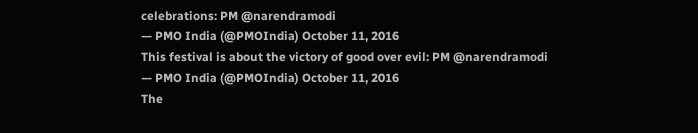celebrations: PM @narendramodi
— PMO India (@PMOIndia) October 11, 2016
This festival is about the victory of good over evil: PM @narendramodi
— PMO India (@PMOIndia) October 11, 2016
The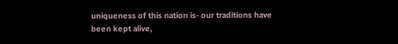uniqueness of this nation is- our traditions have been kept alive,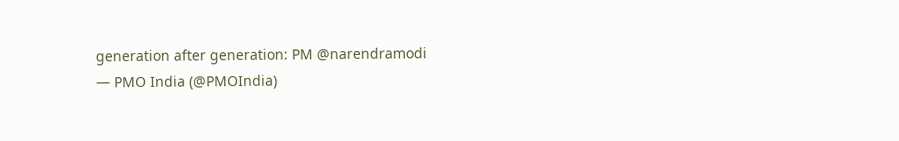generation after generation: PM @narendramodi
— PMO India (@PMOIndia)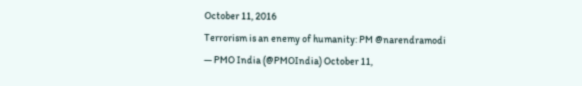October 11, 2016
Terrorism is an enemy of humanity: PM @narendramodi
— PMO India (@PMOIndia) October 11,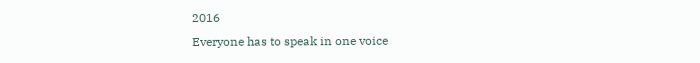2016
Everyone has to speak in one voice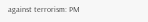against terrorism: PM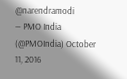@narendramodi
— PMO India (@PMOIndia) October 11, 2016